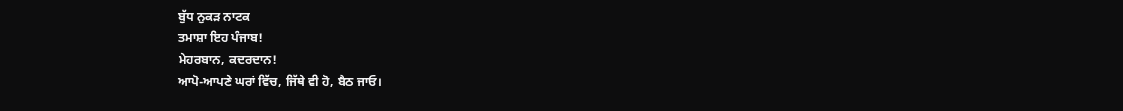ਬੁੱਧ ਨੁਕੜ ਨਾਟਕ
ਤਮਾਸ਼ਾ ਇਹ ਪੰਜਾਬ!
ਮੇਹਰਬਾਨ, ਕਦਰਦਾਨ!
ਆਪੋ-ਆਪਣੇ ਘਰਾਂ ਵਿੱਚ, ਜਿੱਥੇ ਵੀ ਹੋ, ਬੈਠ ਜਾਓ।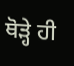ਥੋੜ੍ਹੇ ਹੀ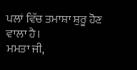ਪਲਾਂ ਵਿੱਚ ਤਮਾਸ਼ਾ ਸ਼ੁਰੂ ਹੋਣ ਵਾਲਾ ਹੈ।
ਮਮਤਾ ਜੀ,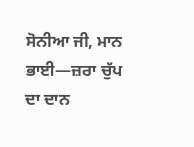ਸੋਨੀਆ ਜੀ, ਮਾਨ ਭਾਈ—ਜ਼ਰਾ ਚੁੱਪ ਦਾ ਦਾਨ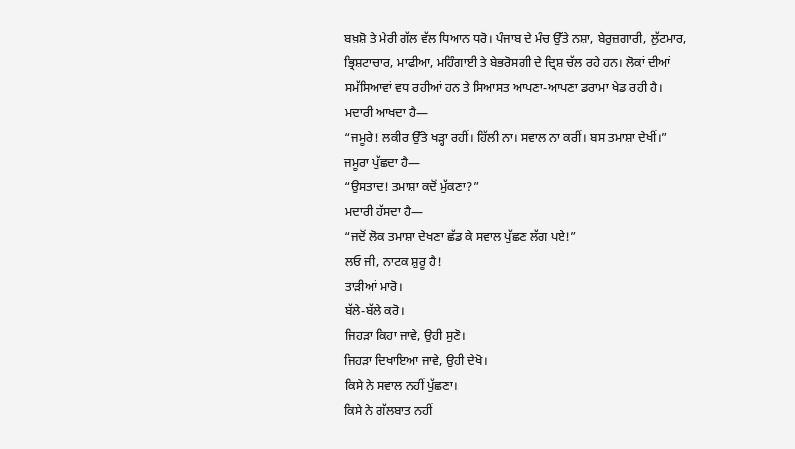ਬਖ਼ਸ਼ੋ ਤੇ ਮੇਰੀ ਗੱਲ ਵੱਲ ਧਿਆਨ ਧਰੋ। ਪੰਜਾਬ ਦੇ ਮੰਚ ਉੱਤੇ ਨਸ਼ਾ, ਬੇਰੁਜ਼ਗਾਰੀ, ਲੁੱਟਮਾਰ, ਭ੍ਰਿਸ਼ਟਾਚਾਰ, ਮਾਫੀਆ, ਮਹਿੰਗਾਈ ਤੇ ਬੇਭਰੋਸਗੀ ਦੇ ਦ੍ਰਿਸ਼ ਚੱਲ ਰਹੇ ਹਨ। ਲੋਕਾਂ ਦੀਆਂ ਸਮੱਸਿਆਵਾਂ ਵਧ ਰਹੀਆਂ ਹਨ ਤੇ ਸਿਆਸਤ ਆਪਣਾ-ਆਪਣਾ ਡਰਾਮਾ ਖੇਡ ਰਹੀ ਹੈ।
ਮਦਾਰੀ ਆਖਦਾ ਹੈ—
“ਜਮੂਰੇ! ਲਕੀਰ ਉੱਤੇ ਖੜ੍ਹਾ ਰਹੀਂ। ਹਿੱਲੀ ਨਾ। ਸਵਾਲ ਨਾ ਕਰੀਂ। ਬਸ ਤਮਾਸ਼ਾ ਦੇਖੀਂ।”
ਜਮੂਰਾ ਪੁੱਛਦਾ ਹੈ—
“ਉਸਤਾਦ! ਤਮਾਸ਼ਾ ਕਦੋਂ ਮੁੱਕਣਾ?”
ਮਦਾਰੀ ਹੱਸਦਾ ਹੈ—
“ਜਦੋਂ ਲੋਕ ਤਮਾਸ਼ਾ ਦੇਖਣਾ ਛੱਡ ਕੇ ਸਵਾਲ ਪੁੱਛਣ ਲੱਗ ਪਏ!”
ਲਓ ਜੀ, ਨਾਟਕ ਸ਼ੁਰੂ ਹੈ!
ਤਾੜੀਆਂ ਮਾਰੋ।
ਬੱਲੇ-ਬੱਲੇ ਕਰੋ।
ਜਿਹੜਾ ਕਿਹਾ ਜਾਵੇ, ਉਹੀ ਸੁਣੋ।
ਜਿਹੜਾ ਦਿਖਾਇਆ ਜਾਵੇ, ਉਹੀ ਦੇਖੋ।
ਕਿਸੇ ਨੇ ਸਵਾਲ ਨਹੀਂ ਪੁੱਛਣਾ।
ਕਿਸੇ ਨੇ ਗੱਲਬਾਤ ਨਹੀਂ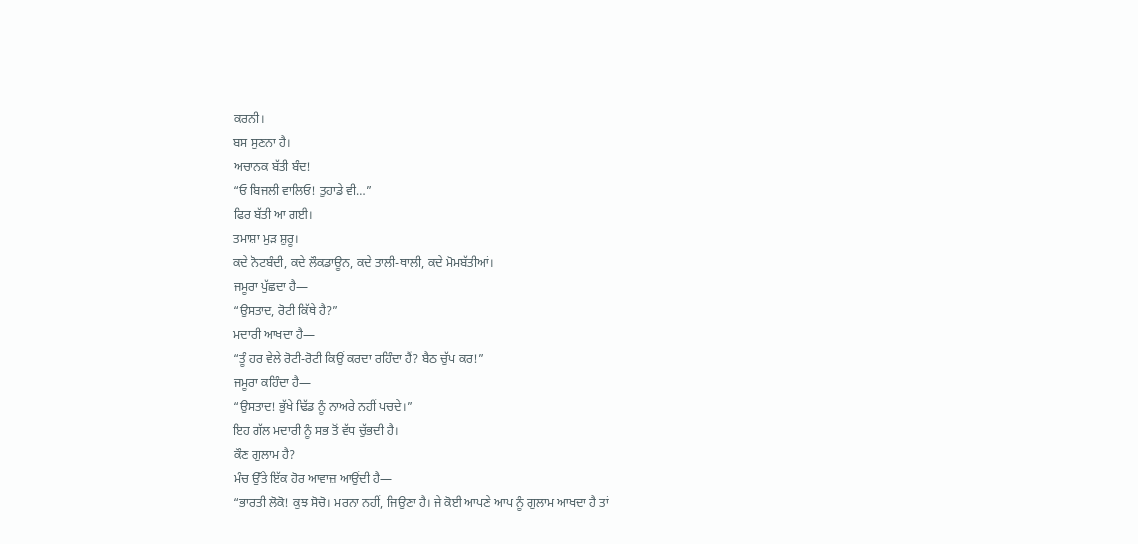ਕਰਨੀ।
ਬਸ ਸੁਣਨਾ ਹੈ।
ਅਚਾਨਕ ਬੱਤੀ ਬੰਦ!
“ਓ ਬਿਜਲੀ ਵਾਲਿਓ! ਤੁਹਾਡੇ ਵੀ…”
ਫਿਰ ਬੱਤੀ ਆ ਗਈ।
ਤਮਾਸ਼ਾ ਮੁੜ ਸ਼ੁਰੂ।
ਕਦੇ ਨੋਟਬੰਦੀ, ਕਦੇ ਲੌਕਡਾਊਨ, ਕਦੇ ਤਾਲੀ-ਥਾਲੀ, ਕਦੇ ਮੋਮਬੱਤੀਆਂ।
ਜਮੂਰਾ ਪੁੱਛਦਾ ਹੈ—
“ਉਸਤਾਦ, ਰੋਟੀ ਕਿੱਥੇ ਹੈ?”
ਮਦਾਰੀ ਆਖਦਾ ਹੈ—
“ਤੂੰ ਹਰ ਵੇਲੇ ਰੋਟੀ-ਰੋਟੀ ਕਿਉਂ ਕਰਦਾ ਰਹਿੰਦਾ ਹੈਂ? ਬੈਠ ਚੁੱਪ ਕਰ!”
ਜਮੂਰਾ ਕਹਿੰਦਾ ਹੈ—
“ਉਸਤਾਦ! ਭੁੱਖੇ ਢਿੱਡ ਨੂੰ ਨਾਅਰੇ ਨਹੀਂ ਪਚਦੇ।”
ਇਹ ਗੱਲ ਮਦਾਰੀ ਨੂੰ ਸਭ ਤੋਂ ਵੱਧ ਚੁੱਭਦੀ ਹੈ।
ਕੌਣ ਗੁਲਾਮ ਹੈ?
ਮੰਚ ਉੱਤੇ ਇੱਕ ਹੋਰ ਆਵਾਜ਼ ਆਉਂਦੀ ਹੈ—
“ਭਾਰਤੀ ਲੋਕੋ! ਕੁਝ ਸੋਚੋ। ਮਰਨਾ ਨਹੀਂ, ਜਿਉਣਾ ਹੈ। ਜੇ ਕੋਈ ਆਪਣੇ ਆਪ ਨੂੰ ਗੁਲਾਮ ਆਖਦਾ ਹੈ ਤਾਂ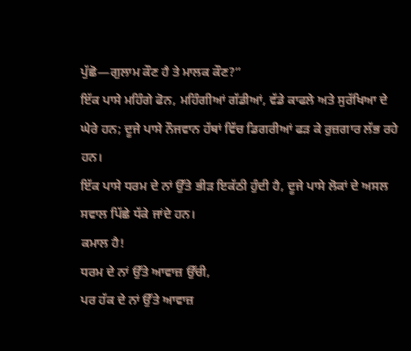ਪੁੱਛੋ—ਗੁਲਾਮ ਕੌਣ ਹੈ ਤੇ ਮਾਲਕ ਕੌਣ?”
ਇੱਕ ਪਾਸੇ ਮਹਿੰਗੇ ਫੋਨ, ਮਹਿੰਗੀਆਂ ਗੱਡੀਆਂ, ਵੱਡੇ ਕਾਫਲੇ ਅਤੇ ਸੁਰੱਖਿਆ ਦੇ ਘੇਰੇ ਹਨ; ਦੂਜੇ ਪਾਸੇ ਨੌਜਵਾਨ ਹੱਥਾਂ ਵਿੱਚ ਡਿਗਰੀਆਂ ਫੜ ਕੇ ਰੁਜ਼ਗਾਰ ਲੱਭ ਰਹੇ ਹਨ।
ਇੱਕ ਪਾਸੇ ਧਰਮ ਦੇ ਨਾਂ ਉੱਤੇ ਭੀੜ ਇਕੱਠੀ ਹੁੰਦੀ ਹੈ, ਦੂਜੇ ਪਾਸੇ ਲੋਕਾਂ ਦੇ ਅਸਲ ਸਵਾਲ ਪਿੱਛੇ ਧੱਕੇ ਜਾਂਦੇ ਹਨ।
ਕਮਾਲ ਹੈ!
ਧਰਮ ਦੇ ਨਾਂ ਉੱਤੇ ਆਵਾਜ਼ ਉੱਚੀ,
ਪਰ ਹੱਕ ਦੇ ਨਾਂ ਉੱਤੇ ਆਵਾਜ਼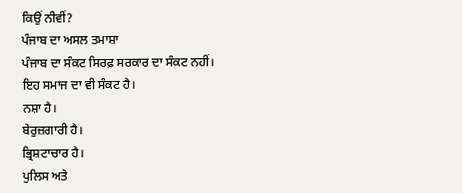ਕਿਉਂ ਨੀਵੀਂ?
ਪੰਜਾਬ ਦਾ ਅਸਲ ਤਮਾਸ਼ਾ
ਪੰਜਾਬ ਦਾ ਸੰਕਟ ਸਿਰਫ਼ ਸਰਕਾਰ ਦਾ ਸੰਕਟ ਨਹੀਂ।
ਇਹ ਸਮਾਜ ਦਾ ਵੀ ਸੰਕਟ ਹੈ।
ਨਸ਼ਾ ਹੈ।
ਬੇਰੁਜ਼ਗਾਰੀ ਹੈ।
ਭ੍ਰਿਸ਼ਟਾਚਾਰ ਹੈ।
ਪੁਲਿਸ ਅਤੇ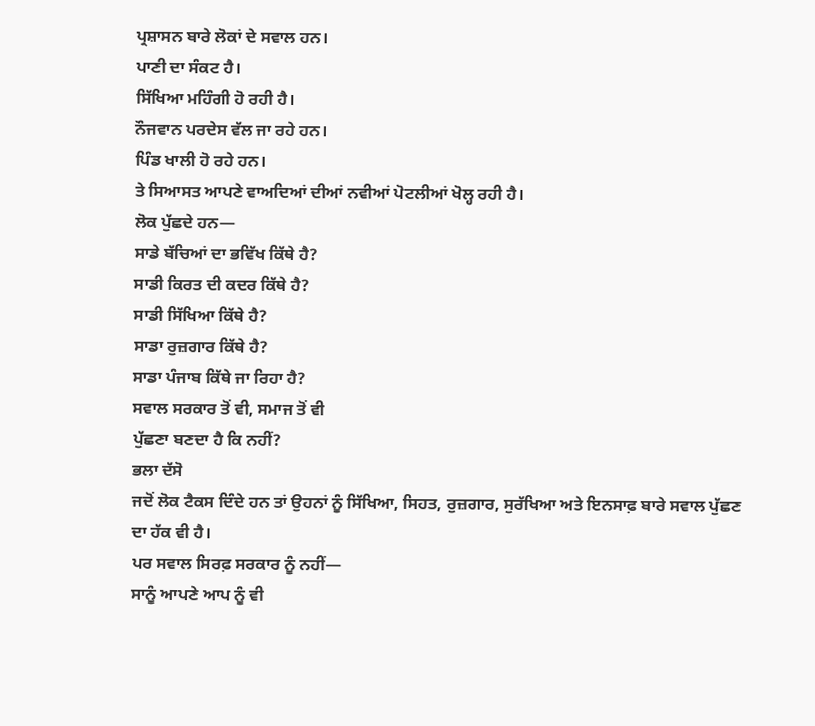ਪ੍ਰਸ਼ਾਸਨ ਬਾਰੇ ਲੋਕਾਂ ਦੇ ਸਵਾਲ ਹਨ।
ਪਾਣੀ ਦਾ ਸੰਕਟ ਹੈ।
ਸਿੱਖਿਆ ਮਹਿੰਗੀ ਹੋ ਰਹੀ ਹੈ।
ਨੌਜਵਾਨ ਪਰਦੇਸ ਵੱਲ ਜਾ ਰਹੇ ਹਨ।
ਪਿੰਡ ਖਾਲੀ ਹੋ ਰਹੇ ਹਨ।
ਤੇ ਸਿਆਸਤ ਆਪਣੇ ਵਾਅਦਿਆਂ ਦੀਆਂ ਨਵੀਆਂ ਪੋਟਲੀਆਂ ਖੋਲ੍ਹ ਰਹੀ ਹੈ।
ਲੋਕ ਪੁੱਛਦੇ ਹਨ—
ਸਾਡੇ ਬੱਚਿਆਂ ਦਾ ਭਵਿੱਖ ਕਿੱਥੇ ਹੈ?
ਸਾਡੀ ਕਿਰਤ ਦੀ ਕਦਰ ਕਿੱਥੇ ਹੈ?
ਸਾਡੀ ਸਿੱਖਿਆ ਕਿੱਥੇ ਹੈ?
ਸਾਡਾ ਰੁਜ਼ਗਾਰ ਕਿੱਥੇ ਹੈ?
ਸਾਡਾ ਪੰਜਾਬ ਕਿੱਥੇ ਜਾ ਰਿਹਾ ਹੈ?
ਸਵਾਲ ਸਰਕਾਰ ਤੋਂ ਵੀ, ਸਮਾਜ ਤੋਂ ਵੀ
ਪੁੱਛਣਾ ਬਣਦਾ ਹੈ ਕਿ ਨਹੀਂ?
ਭਲਾ ਦੱਸੋ
ਜਦੋਂ ਲੋਕ ਟੈਕਸ ਦਿੰਦੇ ਹਨ ਤਾਂ ਉਹਨਾਂ ਨੂੰ ਸਿੱਖਿਆ, ਸਿਹਤ, ਰੁਜ਼ਗਾਰ, ਸੁਰੱਖਿਆ ਅਤੇ ਇਨਸਾਫ਼ ਬਾਰੇ ਸਵਾਲ ਪੁੱਛਣ ਦਾ ਹੱਕ ਵੀ ਹੈ।
ਪਰ ਸਵਾਲ ਸਿਰਫ਼ ਸਰਕਾਰ ਨੂੰ ਨਹੀਂ—
ਸਾਨੂੰ ਆਪਣੇ ਆਪ ਨੂੰ ਵੀ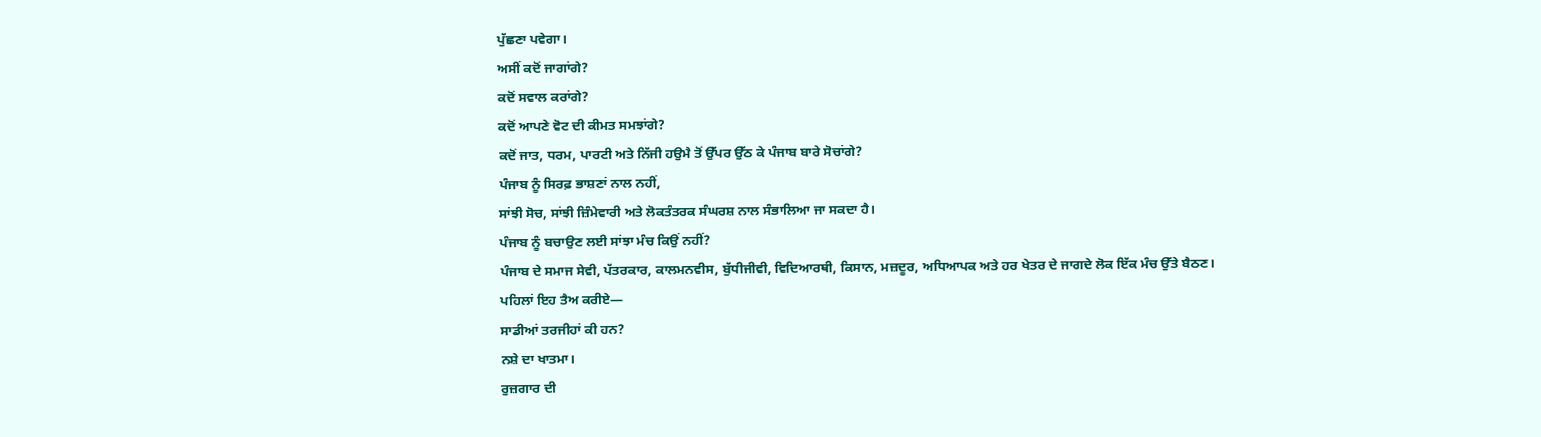ਪੁੱਛਣਾ ਪਵੇਗਾ।
ਅਸੀਂ ਕਦੋਂ ਜਾਗਾਂਗੇ?
ਕਦੋਂ ਸਵਾਲ ਕਰਾਂਗੇ?
ਕਦੋਂ ਆਪਣੇ ਵੋਟ ਦੀ ਕੀਮਤ ਸਮਝਾਂਗੇ?
ਕਦੋਂ ਜਾਤ, ਧਰਮ, ਪਾਰਟੀ ਅਤੇ ਨਿੱਜੀ ਹਉਮੈ ਤੋਂ ਉੱਪਰ ਉੱਠ ਕੇ ਪੰਜਾਬ ਬਾਰੇ ਸੋਚਾਂਗੇ?
ਪੰਜਾਬ ਨੂੰ ਸਿਰਫ਼ ਭਾਸ਼ਣਾਂ ਨਾਲ ਨਹੀਂ,
ਸਾਂਝੀ ਸੋਚ, ਸਾਂਝੀ ਜ਼ਿੰਮੇਵਾਰੀ ਅਤੇ ਲੋਕਤੰਤਰਕ ਸੰਘਰਸ਼ ਨਾਲ ਸੰਭਾਲਿਆ ਜਾ ਸਕਦਾ ਹੈ।
ਪੰਜਾਬ ਨੂੰ ਬਚਾਉਣ ਲਈ ਸਾਂਝਾ ਮੰਚ ਕਿਉਂ ਨਹੀਂ?
ਪੰਜਾਬ ਦੇ ਸਮਾਜ ਸੇਵੀ, ਪੱਤਰਕਾਰ, ਕਾਲਮਨਵੀਸ, ਬੁੱਧੀਜੀਵੀ, ਵਿਦਿਆਰਥੀ, ਕਿਸਾਨ, ਮਜ਼ਦੂਰ, ਅਧਿਆਪਕ ਅਤੇ ਹਰ ਖੇਤਰ ਦੇ ਜਾਗਦੇ ਲੋਕ ਇੱਕ ਮੰਚ ਉੱਤੇ ਬੈਠਣ।
ਪਹਿਲਾਂ ਇਹ ਤੈਅ ਕਰੀਏ—
ਸਾਡੀਆਂ ਤਰਜੀਹਾਂ ਕੀ ਹਨ?
ਨਸ਼ੇ ਦਾ ਖਾਤਮਾ।
ਰੁਜ਼ਗਾਰ ਦੀ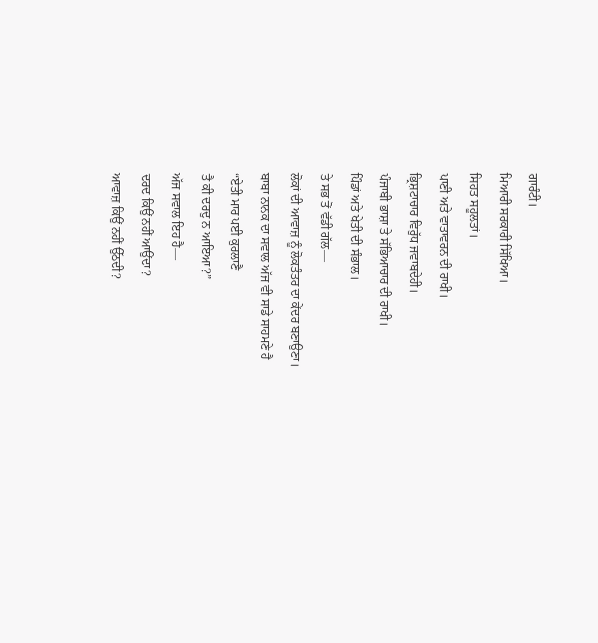ਗਾਰੰਟੀ।
ਮਿਆਰੀ ਸਰਕਾਰੀ ਸਿੱਖਿਆ।
ਸਿਹਤ ਸਹੂਲਤਾਂ।
ਪਾਣੀ ਅਤੇ ਵਾਤਾਵਰਨ ਦੀ ਰਾਖੀ।
ਭ੍ਰਿਸ਼ਟਾਚਾਰ ਵਿਰੁੱਧ ਜਵਾਬਦੇਹੀ।
ਪੰਜਾਬੀ ਭਾਸ਼ਾ ਤੇ ਸੱਭਿਆਚਾਰ ਦੀ ਰਾਖੀ।
ਪਿੰਡਾਂ ਅਤੇ ਖੇਤੀ ਦੀ ਸੰਭਾਲ।
ਤੇ ਸਭ ਤੋਂ ਵੱਡੀ ਗੱਲ—
ਲੋਕਾਂ ਦੀ ਆਵਾਜ਼ ਨੂੰ ਲੋਕਤੰਤਰ ਦਾ ਕੇਂਦਰ ਬਣਾਉਣਾ।
ਬਾਬਾ ਨਾਨਕ ਦਾ ਸਵਾਲ ਅੱਜ ਵੀ ਸਾਡੇ ਸਾਹਮਣੇ ਹੈ
“ਏਤੀ ਮਾਰ ਪਈ ਕੁਰਲਾਣੈ
ਤੈ ਕੀ ਦਰਦੁ ਨ ਆਇਆ?”
ਅੱਜ ਸਵਾਲ ਇਹ ਹੈ—
ਦਰਦ ਕਿਉਂ ਨਹੀਂ ਆਉਂਦਾ?
ਆਵਾਜ਼ ਕਿਉਂ ਨਹੀਂ ਉੱਠਦੀ?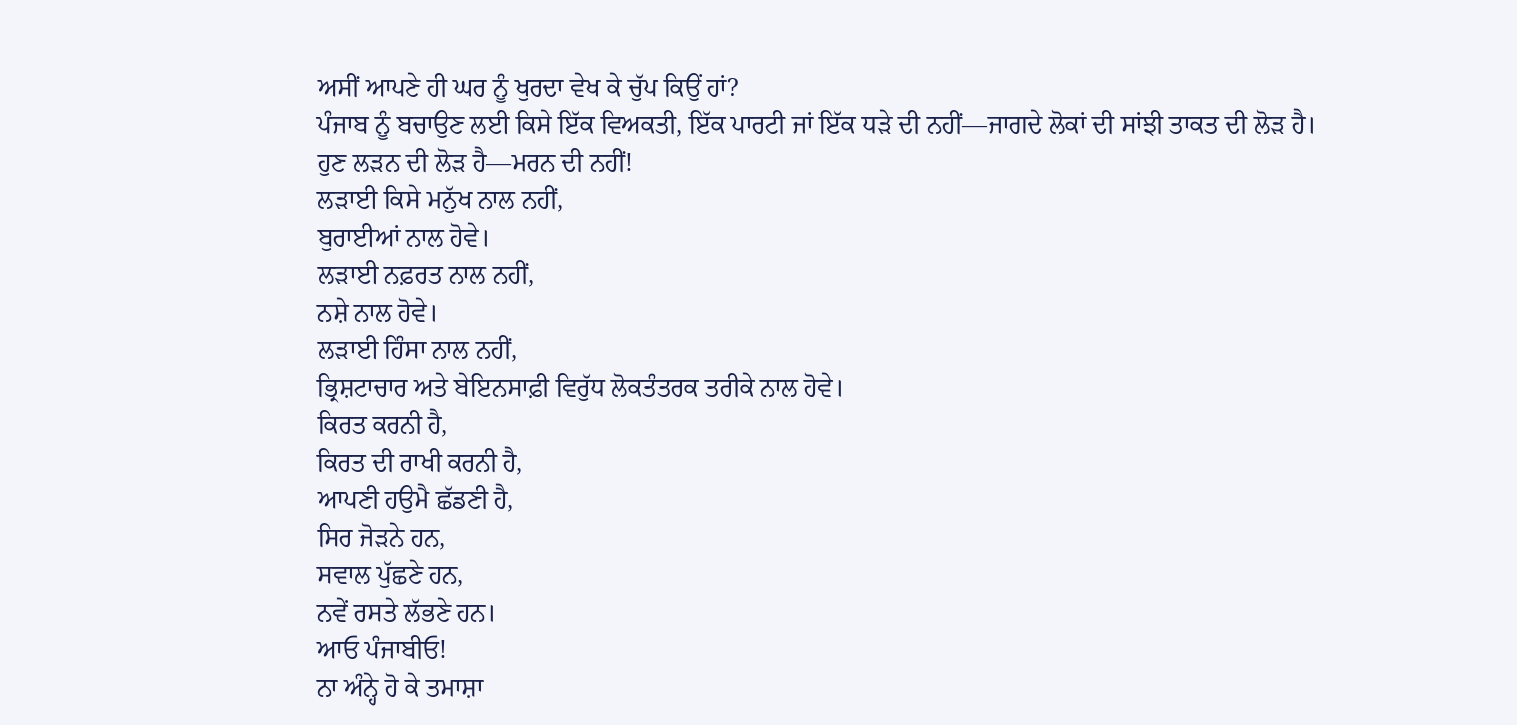ਅਸੀਂ ਆਪਣੇ ਹੀ ਘਰ ਨੂੰ ਖੁਰਦਾ ਵੇਖ ਕੇ ਚੁੱਪ ਕਿਉਂ ਹਾਂ?
ਪੰਜਾਬ ਨੂੰ ਬਚਾਉਣ ਲਈ ਕਿਸੇ ਇੱਕ ਵਿਅਕਤੀ, ਇੱਕ ਪਾਰਟੀ ਜਾਂ ਇੱਕ ਧੜੇ ਦੀ ਨਹੀਂ—ਜਾਗਦੇ ਲੋਕਾਂ ਦੀ ਸਾਂਝੀ ਤਾਕਤ ਦੀ ਲੋੜ ਹੈ।
ਹੁਣ ਲੜਨ ਦੀ ਲੋੜ ਹੈ—ਮਰਨ ਦੀ ਨਹੀਂ!
ਲੜਾਈ ਕਿਸੇ ਮਨੁੱਖ ਨਾਲ ਨਹੀਂ,
ਬੁਰਾਈਆਂ ਨਾਲ ਹੋਵੇ।
ਲੜਾਈ ਨਫ਼ਰਤ ਨਾਲ ਨਹੀਂ,
ਨਸ਼ੇ ਨਾਲ ਹੋਵੇ।
ਲੜਾਈ ਹਿੰਸਾ ਨਾਲ ਨਹੀਂ,
ਭ੍ਰਿਸ਼ਟਾਚਾਰ ਅਤੇ ਬੇਇਨਸਾਫ਼ੀ ਵਿਰੁੱਧ ਲੋਕਤੰਤਰਕ ਤਰੀਕੇ ਨਾਲ ਹੋਵੇ।
ਕਿਰਤ ਕਰਨੀ ਹੈ,
ਕਿਰਤ ਦੀ ਰਾਖੀ ਕਰਨੀ ਹੈ,
ਆਪਣੀ ਹਉਮੈ ਛੱਡਣੀ ਹੈ,
ਸਿਰ ਜੋੜਨੇ ਹਨ,
ਸਵਾਲ ਪੁੱਛਣੇ ਹਨ,
ਨਵੇਂ ਰਸਤੇ ਲੱਭਣੇ ਹਨ।
ਆਓ ਪੰਜਾਬੀਓ!
ਨਾ ਅੰਨ੍ਹੇ ਹੋ ਕੇ ਤਮਾਸ਼ਾ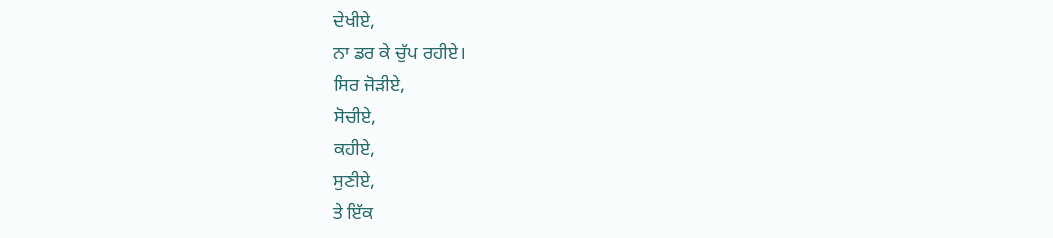ਦੇਖੀਏ,
ਨਾ ਡਰ ਕੇ ਚੁੱਪ ਰਹੀਏ।
ਸਿਰ ਜੋੜੀਏ,
ਸੋਚੀਏ,
ਕਹੀਏ,
ਸੁਣੀਏ,
ਤੇ ਇੱਕ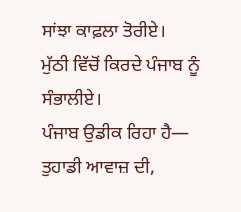ਸਾਂਝਾ ਕਾਫ਼ਲਾ ਤੋਰੀਏ।
ਮੁੱਠੀ ਵਿੱਚੋਂ ਕਿਰਦੇ ਪੰਜਾਬ ਨੂੰ ਸੰਭਾਲੀਏ।
ਪੰਜਾਬ ਉਡੀਕ ਰਿਹਾ ਹੈ—
ਤੁਹਾਡੀ ਆਵਾਜ਼ ਦੀ,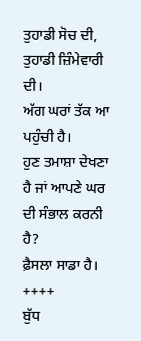ਤੁਹਾਡੀ ਸੋਚ ਦੀ, ਤੁਹਾਡੀ ਜ਼ਿੰਮੇਵਾਰੀ ਦੀ।
ਅੱਗ ਘਰਾਂ ਤੱਕ ਆ ਪਹੁੰਚੀ ਹੈ।
ਹੁਣ ਤਮਾਸ਼ਾ ਦੇਖਣਾ ਹੈ ਜਾਂ ਆਪਣੇ ਘਰ ਦੀ ਸੰਭਾਲ ਕਰਨੀ ਹੈ?
ਫ਼ੈਸਲਾ ਸਾਡਾ ਹੈ।
++++
ਬੁੱਧ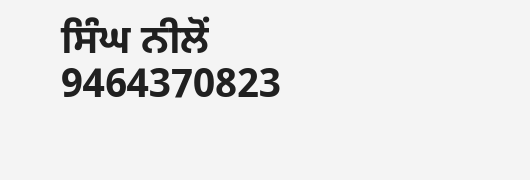ਸਿੰਘ ਨੀਲੋਂ
9464370823